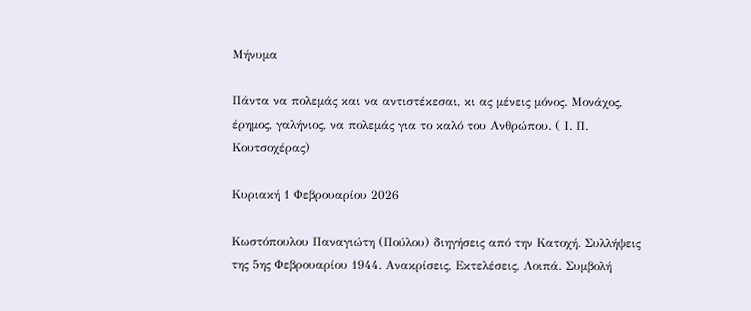Μήνυμα

Πάντα να πολεμάς και να αντιστέκεσαι, κι ας μένεις μόνος. Μονάχος, έρημος, γαλήνιος, να πολεμάς για το καλό του Ανθρώπου. ( Ι. Π. Κουτσοχέρας)

Κυριακή 1 Φεβρουαρίου 2026

Κωστόπουλου Παναγιώτη (Πούλου) διηγήσεις από την Κατοχή. Συλλήψεις της 5ης Φεβρουαρίου 1944. Ανακρίσεις, Εκτελέσεις, Λοιπά. Συμβολή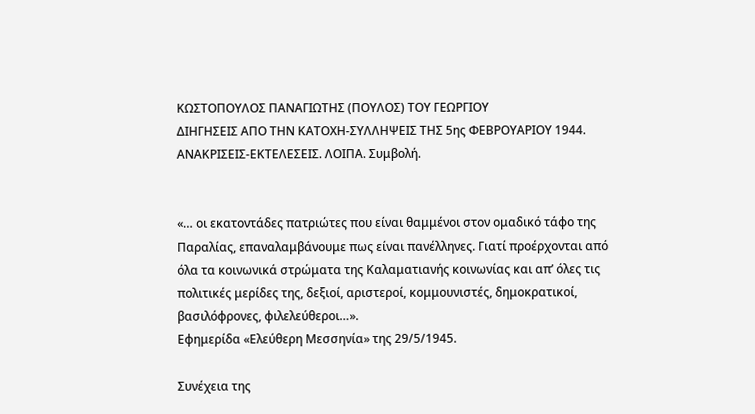ΚΩΣΤΟΠΟΥΛΟΣ ΠΑΝΑΓΙΩΤΗΣ (ΠΟΥΛΟΣ) ΤΟΥ ΓΕΩΡΓΙΟΥ
ΔΙΗΓΗΣΕΙΣ ΑΠΟ ΤΗΝ ΚΑΤΟΧΗ-ΣΥΛΛΗΨΕΙΣ ΤΗΣ 5ης ΦΕΒΡΟΥΑΡΙΟΥ 1944. ΑΝΑΚΡΙΣΕΙΣ-ΕΚΤΕΛΕΣΕΙΣ. ΛΟΙΠΑ. Συμβολή.


«… οι εκατοντάδες πατριώτες που είναι θαμμένοι στον ομαδικό τάφο της Παραλίας, επαναλαμβάνουμε πως είναι πανέλληνες. Γιατί προέρχονται από όλα τα κοινωνικά στρώματα της Καλαματιανής κοινωνίας και απ’ όλες τις πολιτικές μερίδες της, δεξιοί, αριστεροί, κομμουνιστές, δημοκρατικοί, βασιλόφρονες, φιλελεύθεροι…».
Εφημερίδα «Ελεύθερη Μεσσηνία» της 29/5/1945.

Συνέχεια της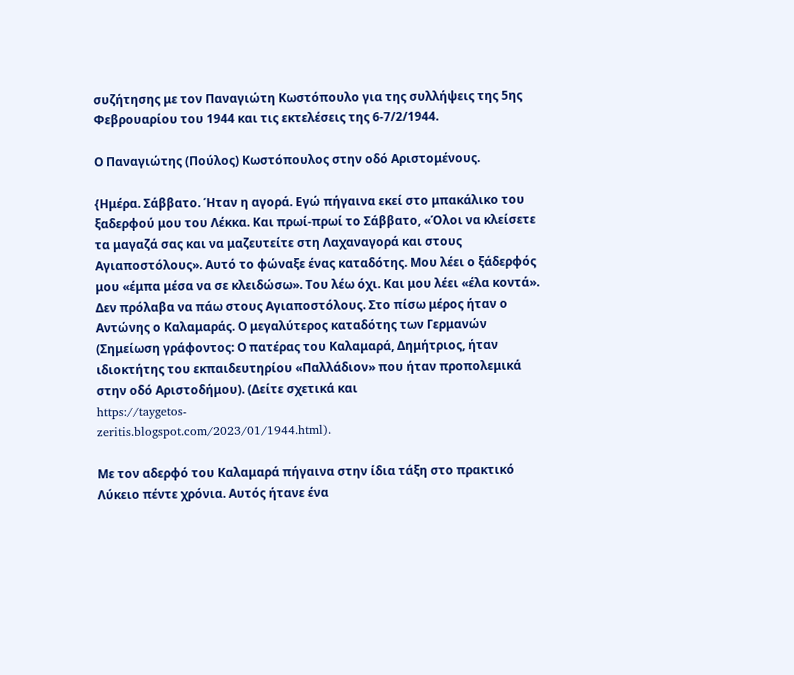συζήτησης με τον Παναγιώτη Κωστόπουλο για της συλλήψεις της 5ης Φεβρουαρίου του 1944 και τις εκτελέσεις της 6-7/2/1944.

Ο Παναγιώτης (Πούλος) Κωστόπουλος στην οδό Αριστομένους.

{Ημέρα. Σάββατο. Ήταν η αγορά. Εγώ πήγαινα εκεί στο μπακάλικο του ξαδερφού μου του Λέκκα. Και πρωί-πρωί το Σάββατο, «Όλοι να κλείσετε τα μαγαζά σας και να μαζευτείτε στη Λαχαναγορά και στους Αγιαποστόλους». Αυτό το φώναξε ένας καταδότης. Μου λέει ο ξάδερφός μου «έμπα μέσα να σε κλειδώσω». Του λέω όχι. Και μου λέει «έλα κοντά». Δεν πρόλαβα να πάω στους Αγιαποστόλους. Στο πίσω μέρος ήταν ο Αντώνης ο Καλαμαράς. Ο μεγαλύτερος καταδότης των Γερμανών (Σημείωση γράφοντος: Ο πατέρας του Καλαμαρά, Δημήτριος, ήταν ιδιοκτήτης του εκπαιδευτηρίου «Παλλάδιον» που ήταν προπολεμικά στην οδό Αριστοδήμου). (Δείτε σχετικά και
https://taygetos-
zeritis.blogspot.com/2023/01/1944.html).

Με τον αδερφό του Καλαμαρά πήγαινα στην ίδια τάξη στο πρακτικό Λύκειο πέντε χρόνια. Αυτός ήτανε ένα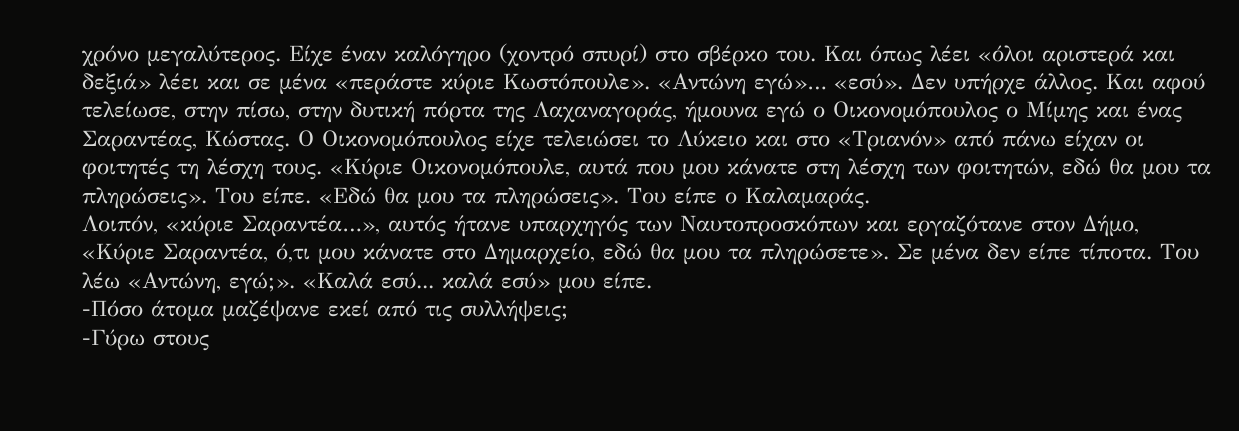χρόνο μεγαλύτερος. Είχε έναν καλόγηρο (χοντρό σπυρί) στο σβέρκο του. Και όπως λέει «όλοι αριστερά και δεξιά» λέει και σε μένα «περάστε κύριε Κωστόπουλε». «Αντώνη εγώ»… «εσύ». Δεν υπήρχε άλλος. Και αφού τελείωσε, στην πίσω, στην δυτική πόρτα της Λαχαναγοράς, ήμουνα εγώ ο Οικονομόπουλος ο Μίμης και ένας Σαραντέας, Κώστας. Ο Οικονομόπουλος είχε τελειώσει το Λύκειο και στο «Τριανόν» από πάνω είχαν οι φοιτητές τη λέσχη τους. «Κύριε Οικονομόπουλε, αυτά που μου κάνατε στη λέσχη των φοιτητών, εδώ θα μου τα πληρώσεις». Του είπε. «Εδώ θα μου τα πληρώσεις». Του είπε ο Καλαμαράς.
Λοιπόν, «κύριε Σαραντέα…», αυτός ήτανε υπαρχηγός των Ναυτοπροσκόπων και εργαζότανε στον Δήμο, «Κύριε Σαραντέα, ό,τι μου κάνατε στο Δημαρχείο, εδώ θα μου τα πληρώσετε». Σε μένα δεν είπε τίποτα. Του λέω «Αντώνη, εγώ;». «Καλά εσύ... καλά εσύ» μου είπε.
-Πόσο άτομα μαζέψανε εκεί από τις συλλήψεις;
-Γύρω στους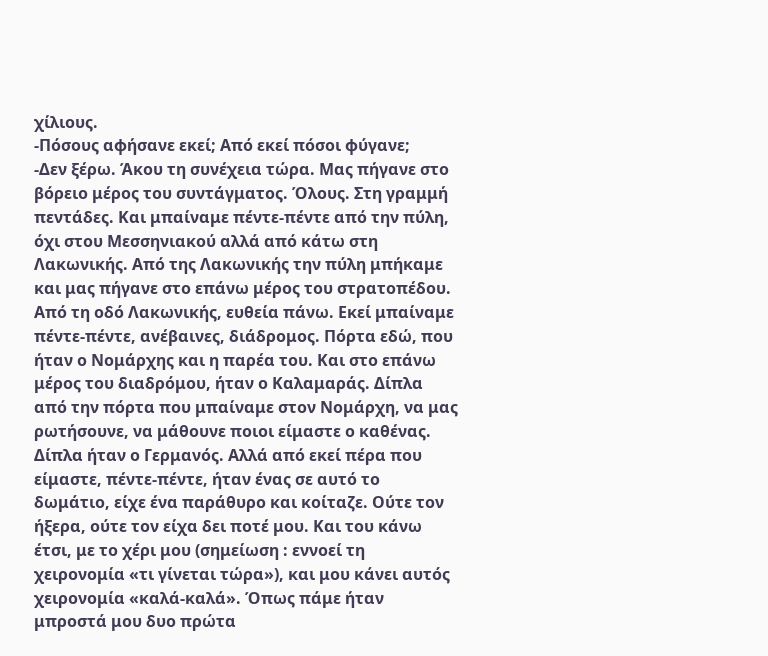χίλιους.
-Πόσους αφήσανε εκεί; Από εκεί πόσοι φύγανε;
-Δεν ξέρω. Άκου τη συνέχεια τώρα. Μας πήγανε στο βόρειο μέρος του συντάγματος. Όλους. Στη γραμμή πεντάδες. Και μπαίναμε πέντε-πέντε από την πύλη, όχι στου Μεσσηνιακού αλλά από κάτω στη Λακωνικής. Από της Λακωνικής την πύλη μπήκαμε και μας πήγανε στο επάνω μέρος του στρατοπέδου. Από τη οδό Λακωνικής, ευθεία πάνω. Εκεί μπαίναμε πέντε-πέντε, ανέβαινες, διάδρομος. Πόρτα εδώ, που ήταν ο Νομάρχης και η παρέα του. Και στο επάνω μέρος του διαδρόμου, ήταν ο Καλαμαράς. Δίπλα από την πόρτα που μπαίναμε στον Νομάρχη, να μας ρωτήσουνε, να μάθουνε ποιοι είμαστε ο καθένας. Δίπλα ήταν ο Γερμανός. Αλλά από εκεί πέρα που είμαστε, πέντε-πέντε, ήταν ένας σε αυτό το δωμάτιο, είχε ένα παράθυρο και κοίταζε. Ούτε τον ήξερα, ούτε τον είχα δει ποτέ μου. Και του κάνω έτσι, με το χέρι μου (σημείωση : εννοεί τη χειρονομία «τι γίνεται τώρα»), και μου κάνει αυτός χειρονομία «καλά-καλά». Όπως πάμε ήταν μπροστά μου δυο πρώτα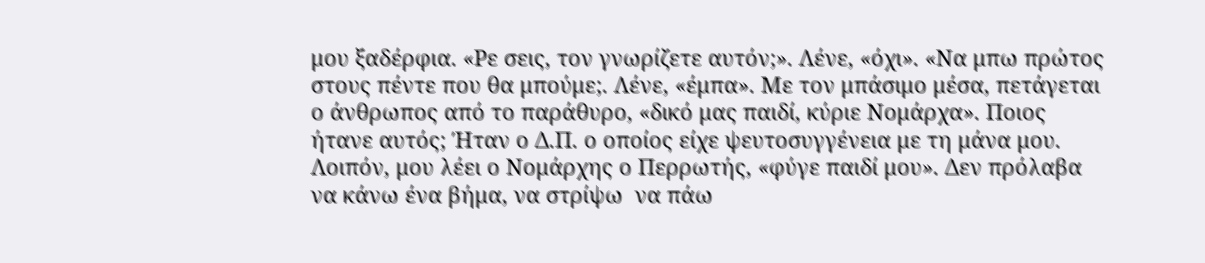μου ξαδέρφια. «Ρε σεις, τον γνωρίζετε αυτόν;». Λένε, «όχι». «Να μπω πρώτος στους πέντε που θα μπούμε;. Λένε, «έμπα». Με τον μπάσιμο μέσα, πετάγεται ο άνθρωπος από το παράθυρο, «δικό μας παιδί, κύριε Νομάρχα». Ποιος ήτανε αυτός; Ήταν ο Δ.Π. ο οποίος είχε ψευτοσυγγένεια με τη μάνα μου. Λοιπόν, μου λέει ο Νομάρχης ο Περρωτής, «φύγε παιδί μου». Δεν πρόλαβα να κάνω ένα βήμα, να στρίψω  να πάω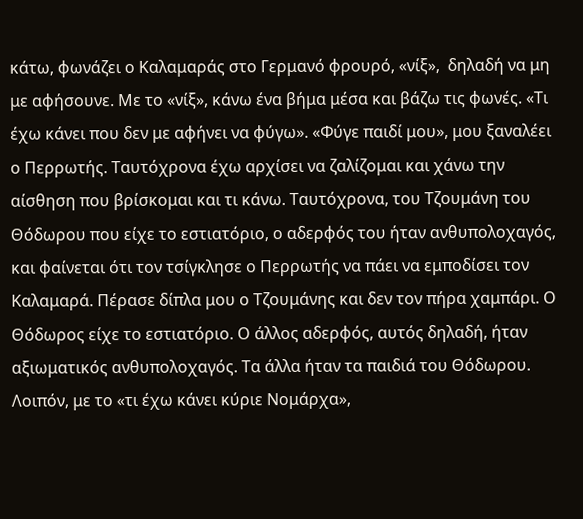κάτω, φωνάζει ο Καλαμαράς στο Γερμανό φρουρό, «νίξ»,  δηλαδή να μη με αφήσουνε. Με το «νίξ», κάνω ένα βήμα μέσα και βάζω τις φωνές. «Τι έχω κάνει που δεν με αφήνει να φύγω». «Φύγε παιδί μου», μου ξαναλέει ο Περρωτής. Ταυτόχρονα έχω αρχίσει να ζαλίζομαι και χάνω την αίσθηση που βρίσκομαι και τι κάνω. Ταυτόχρονα, του Τζουμάνη του Θόδωρου που είχε το εστιατόριο, ο αδερφός του ήταν ανθυπολοχαγός, και φαίνεται ότι τον τσίγκλησε ο Περρωτής να πάει να εμποδίσει τον Καλαμαρά. Πέρασε δίπλα μου ο Τζουμάνης και δεν τον πήρα χαμπάρι. Ο Θόδωρος είχε το εστιατόριο. Ο άλλος αδερφός, αυτός δηλαδή, ήταν αξιωματικός ανθυπολοχαγός. Τα άλλα ήταν τα παιδιά του Θόδωρου.
Λοιπόν, με το «τι έχω κάνει κύριε Νομάρχα»,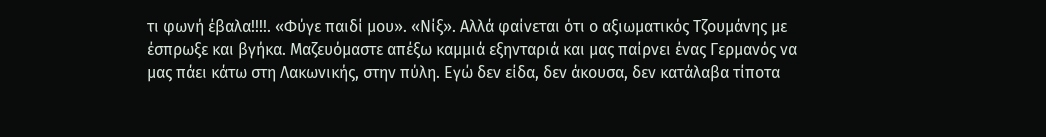τι φωνή έβαλα!!!!. «Φύγε παιδί μου». «Νίξ». Αλλά φαίνεται ότι ο αξιωματικός Τζουμάνης με έσπρωξε και βγήκα. Μαζευόμαστε απέξω καμμιά εξηνταριά και μας παίρνει ένας Γερμανός να μας πάει κάτω στη Λακωνικής, στην πύλη. Εγώ δεν είδα, δεν άκουσα, δεν κατάλαβα τίποτα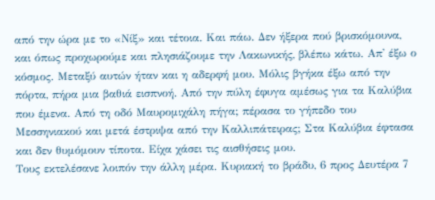από την ώρα με το «Νίξ» και τέτοια. Και πάω. Δεν ήξερα πού βρισκόμουνα, και όπως προχωρούμε και πλησιάζουμε την Λακωνικής, βλέπω κάτω. Απ' έξω ο κόσμος. Μεταξύ αυτών ήταν και η αδερφή μου. Μόλις βγήκα έξω από την πόρτα, πήρα μια βαθιά εισπνοή. Από την πύλη έφυγα αμέσως για τα Καλύβια που έμενα. Από τη οδό Μαυρομιχάλη πήγα; πέρασα το γήπεδο του Μεσσηνιακού και μετά έστριψα από την Καλλιπάτειρας; Στα Καλύβια έφτασα και δεν θυμόμουν τίποτα. Είχα χάσει τις αισθήσεις μου.
Τους εκτελέσανε λοιπόν την άλλη μέρα. Κυριακή το βράδυ, 6 προς Δευτέρα 7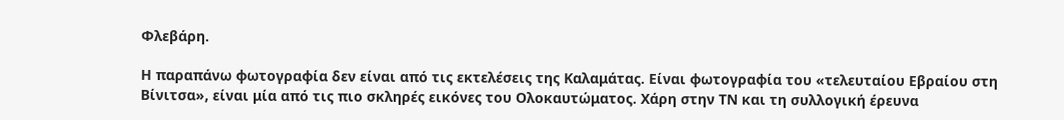Φλεβάρη.

Η παραπάνω φωτογραφία δεν είναι από τις εκτελέσεις της Καλαμάτας. Είναι φωτογραφία του «τελευταίου Εβραίου στη Βίνιτσα», είναι μία από τις πιο σκληρές εικόνες του Ολοκαυτώματος. Χάρη στην ΤΝ και τη συλλογική έρευνα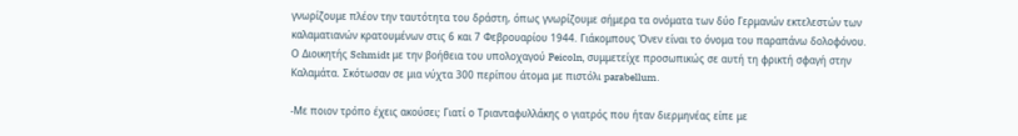γνωρίζουμε πλέον την ταυτότητα του δράστη, όπως γνωρίζουμε σήμερα τα ονόματα των δύο Γερμανών εκτελεστών των καλαματιανών κρατουμένων στις 6 και 7 Φεβρουαρίου 1944. Γιάκομπους Όνεν είναι το όνομα του παραπάνω δολοφόνου.
Ο Διοικητής Schmidt με την βοήθεια του υπολοχαγού Peicoln, συμμετείχε προσωπικώς σε αυτή τη φρικτή σφαγή στην Καλαμάτα. Σκότωσαν σε μια νύχτα 300 περίπου άτομα με πιστόλι parabellum.

-Με ποιον τρόπο έχεις ακούσει; Γιατί ο Τριανταφυλλάκης ο γιατρός που ήταν διερμηνέας είπε με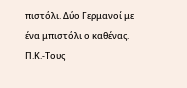πιστόλι. Δύο Γερμανοί με ένα μπιστόλι ο καθένας.
Π.Κ.-Τους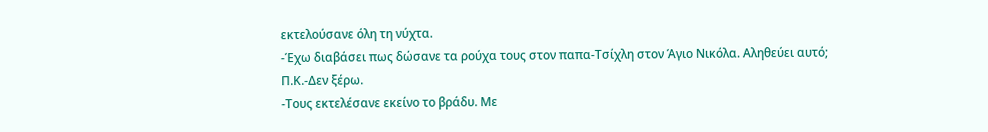εκτελούσανε όλη τη νύχτα.
-Έχω διαβάσει πως δώσανε τα ρούχα τους στον παπα-Τσίχλη στον Άγιο Νικόλα. Αληθεύει αυτό;
Π.Κ.-Δεν ξέρω.
-Τους εκτελέσανε εκείνο το βράδυ. Με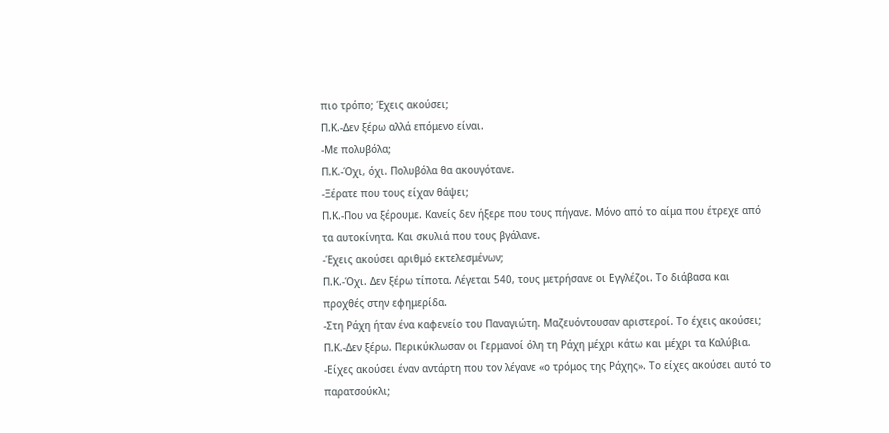πιο τρόπο; Έχεις ακούσει;
Π.Κ.-Δεν ξέρω αλλά επόμενο είναι.
-Με πολυβόλα;
Π.Κ.-Όχι, όχι. Πολυβόλα θα ακουγότανε.
-Ξέρατε που τους είχαν θάψει;
Π.Κ.-Που να ξέρουμε. Κανείς δεν ήξερε που τους πήγανε. Μόνο από το αίμα που έτρεχε από τα αυτοκίνητα. Και σκυλιά που τους βγάλανε.
-Έχεις ακούσει αριθμό εκτελεσμένων;
Π.Κ.-Όχι. Δεν ξέρω τίποτα. Λέγεται 540, τους μετρήσανε οι Εγγλέζοι. Το διάβασα και προχθές στην εφημερίδα.
-Στη Ράχη ήταν ένα καφενείο του Παναγιώτη. Μαζευόντουσαν αριστεροί. Το έχεις ακούσει;
Π.Κ.-Δεν ξέρω. Περικύκλωσαν οι Γερμανοί όλη τη Ράχη μέχρι κάτω και μέχρι τα Καλύβια.
-Είχες ακούσει έναν αντάρτη που τον λέγανε «ο τρόμος της Ράχης». Το είχες ακούσει αυτό το παρατσούκλι;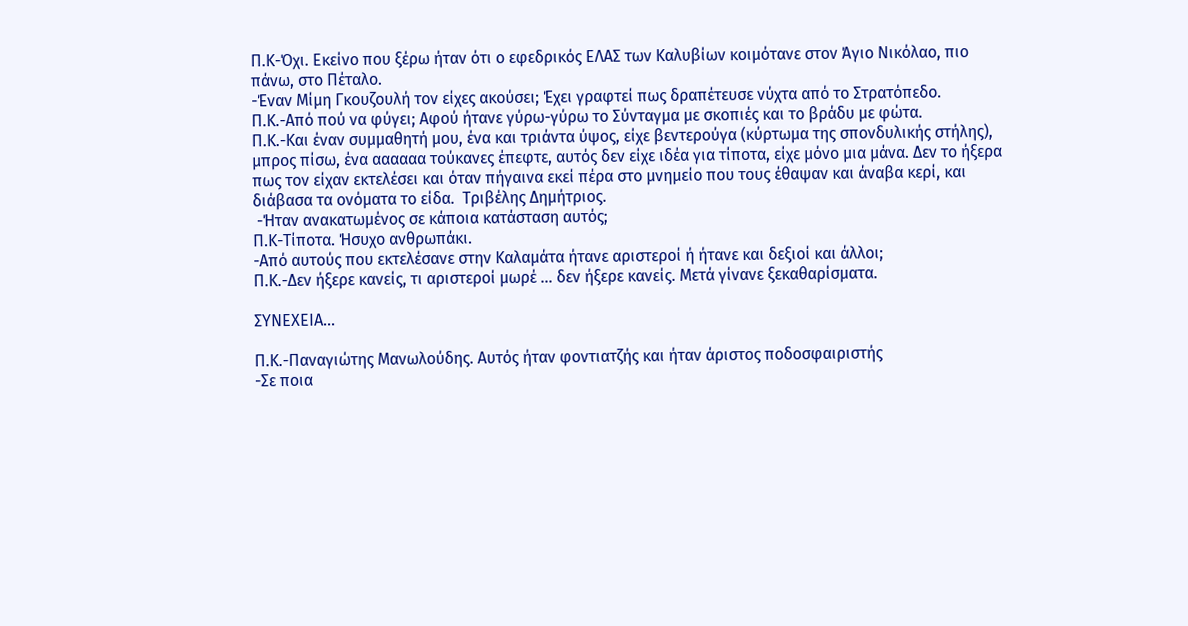Π.Κ-Όχι. Εκείνο που ξέρω ήταν ότι ο εφεδρικός ΕΛΑΣ των Καλυβίων κοιμότανε στον Άγιο Νικόλαο, πιο πάνω, στο Πέταλο.
-Έναν Μίμη Γκουζουλή τον είχες ακούσει; Έχει γραφτεί πως δραπέτευσε νύχτα από το Στρατόπεδο.
Π.Κ.-Από πού να φύγει; Αφού ήτανε γύρω-γύρω το Σύνταγμα με σκοπιές και το βράδυ με φώτα.
Π.Κ.-Και έναν συμμαθητή μου, ένα και τριάντα ύψος, είχε βεντερούγα (κύρτωμα της σπονδυλικής στήλης), μπρος πίσω, ένα αααααα τούκανες έπεφτε, αυτός δεν είχε ιδέα για τίποτα, είχε μόνο μια μάνα. Δεν το ήξερα πως τον είχαν εκτελέσει και όταν πήγαινα εκεί πέρα στο μνημείο που τους έθαψαν και άναβα κερί, και διάβασα τα ονόματα το είδα.  Τριβέλης Δημήτριος.
 -Ήταν ανακατωμένος σε κάποια κατάσταση αυτός;
Π.Κ-Τίποτα. Ήσυχο ανθρωπάκι.
-Από αυτούς που εκτελέσανε στην Καλαμάτα ήτανε αριστεροί ή ήτανε και δεξιοί και άλλοι;
Π.Κ.-Δεν ήξερε κανείς, τι αριστεροί μωρέ … δεν ήξερε κανείς. Μετά γίνανε ξεκαθαρίσματα.

ΣΥΝΕΧΕΙΑ…

Π.Κ.-Παναγιώτης Μανωλούδης. Αυτός ήταν φοντιατζής και ήταν άριστος ποδοσφαιριστής
-Σε ποια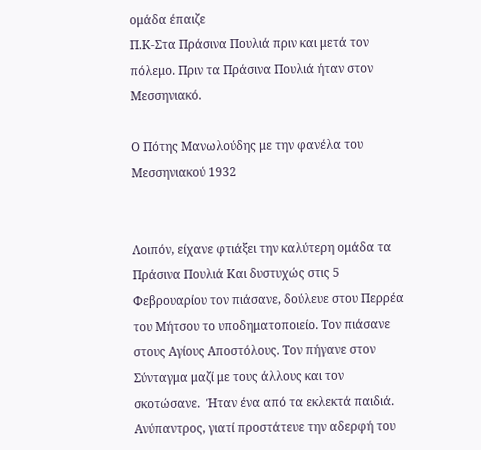ομάδα έπαιζε
Π.Κ-Στα Πράσινα Πουλιά πριν και μετά τον πόλεμο. Πριν τα Πράσινα Πουλιά ήταν στον Μεσσηνιακό.

Ο Πότης Μανωλούδης με την φανέλα του Μεσσηνιακού 1932


Λοιπόν, είχανε φτιάξει την καλύτερη ομάδα τα Πράσινα Πουλιά Και δυστυχώς στις 5 Φεβρουαρίου τον πιάσανε, δούλευε στου Περρέα του Μήτσου το υποδηματοποιείο. Τον πιάσανε στους Αγίους Αποστόλους. Τον πήγανε στον Σύνταγμα μαζί με τους άλλους και τον σκοτώσανε.  Ήταν ένα από τα εκλεκτά παιδιά. Ανύπαντρος, γιατί προστάτευε την αδερφή του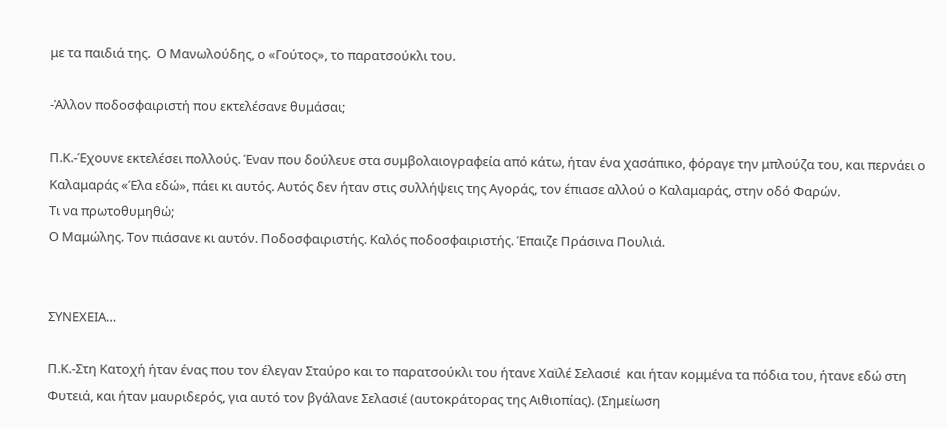με τα παιδιά της.  Ο Μανωλούδης, ο «Γούτος», το παρατσούκλι του.

-Άλλον ποδοσφαιριστή που εκτελέσανε θυμάσαι;

Π.Κ.-Έχουνε εκτελέσει πολλούς. Έναν που δούλευε στα συμβολαιογραφεία από κάτω, ήταν ένα χασάπικο, φόραγε την μπλούζα του, και περνάει ο Καλαμαράς «Έλα εδώ», πάει κι αυτός. Αυτός δεν ήταν στις συλλήψεις της Αγοράς, τον έπιασε αλλού ο Καλαμαράς, στην οδό Φαρών.
Τι να πρωτοθυμηθώ;
Ο Μαμώλης. Τον πιάσανε κι αυτόν. Ποδοσφαιριστής. Καλός ποδοσφαιριστής. Έπαιζε Πράσινα Πουλιά.


ΣΥΝΕΧΕΙΑ…

Π.Κ.-Στη Κατοχή ήταν ένας που τον έλεγαν Σταύρο και το παρατσούκλι του ήτανε Χαϊλέ Σελασιέ  και ήταν κομμένα τα πόδια του, ήτανε εδώ στη Φυτειά, και ήταν μαυριδερός, για αυτό τον βγάλανε Σελασιέ (αυτοκράτορας της Αιθιοπίας). (Σημείωση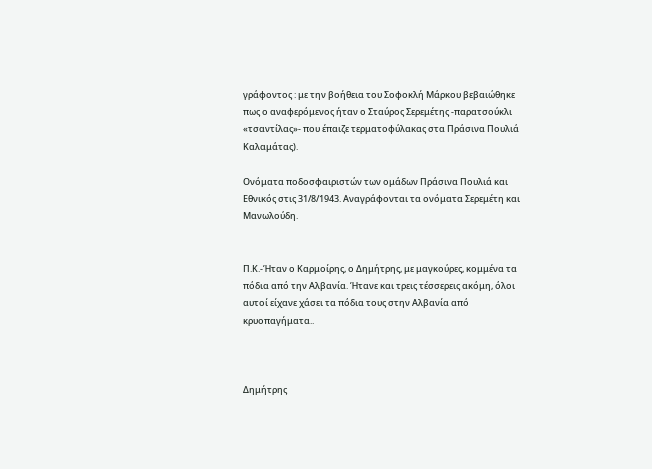γράφοντος : με την βοήθεια του Σοφοκλή Μάρκου βεβαιώθηκε πως ο αναφερόμενος ήταν ο Σταύρος Σερεμέτης -παρατσούκλι «τσαντίλας»- που έπαιζε τερματοφύλακας στα Πράσινα Πουλιά Καλαμάτας).

Ονόματα ποδοσφαιριστών των ομάδων Πράσινα Πουλιά και Εθνικός στις 31/8/1943. Αναγράφονται τα ονόματα Σερεμέτη και Μανωλούδη.


Π.Κ.-Ήταν ο Καρμοίρης, ο Δημήτρης, με μαγκούρες, κομμένα τα πόδια από την Αλβανία. Ήτανε και τρεις τέσσερεις ακόμη, όλοι αυτοί είχανε χάσει τα πόδια τους στην Αλβανία από κρυοπαγήματα..



Δημήτρης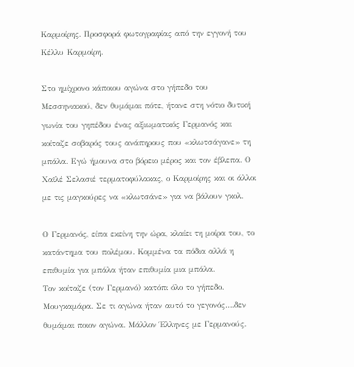Καρμοίρης. Προσφορά φωτογραφίας από την εγγονή του Κέλλυ Καρμοίρη.

Στο ημίχρονο κάποιου αγώνα στο γήπεδο του Μεσσηνιακού, δεν θυμάμαι πότε, ήτανε στη νότιο δυτική γωνία του γηπέδου ένας αξιωματικός Γερμανός και κοίταζε σοβαρός τους ανάπηρους που «κλωτσάγανε» τη μπάλα. Εγώ ήμουνα στο βόρειο μέρος και τον έβλεπα. Ο Χαϊλέ Σελασιέ τερματοφύλακας, ο Καρμοίρης και οι άλλοι με τις μαγκούρες να «κλωτσάνε» για να βάλουν γκολ.

Ο Γερμανός, είπα εκείνη την ώρα, κλαίει τη μοίρα του, το κατάντημα του πολέμου. Κομμένα τα πόδια αλλά η επιθυμία για μπάλα ήταν επιθυμία μια μπάλα.
Τον κοίταζε (τον Γερμανό) κατόπι όλο το γήπεδο. Μουγκαμάρα. Σε τι αγώνα ήταν αυτό το γεγονός….δεν θυμάμαι ποιον αγώνα. Μάλλον Έλληνες με Γερμανούς.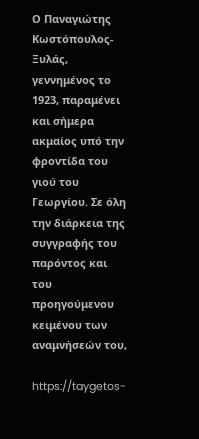Ο Παναγιώτης Κωστόπουλος-Ξυλάς, γεννημένος το 1923, παραμένει και σήμερα ακμαίος υπό την φροντίδα του γιού του Γεωργίου. Σε όλη την διάρκεια της συγγραφής του παρόντος και του προηγούμενου κειμένου των αναμνήσεών του,

https://taygetos-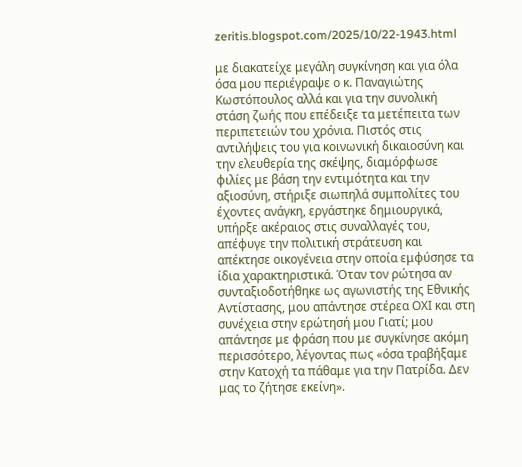zeritis.blogspot.com/2025/10/22-1943.html

με διακατείχε μεγάλη συγκίνηση και για όλα όσα μου περιέγραψε ο κ. Παναγιώτης Κωστόπουλος αλλά και για την συνολική στάση ζωής που επέδειξε τα μετέπειτα των περιπετειών του χρόνια. Πιστός στις αντιλήψεις του για κοινωνική δικαιοσύνη και την ελευθερία της σκέψης, διαμόρφωσε φιλίες με βάση την εντιμότητα και την αξιοσύνη, στήριξε σιωπηλά συμπολίτες του έχοντες ανάγκη, εργάστηκε δημιουργικά, υπήρξε ακέραιος στις συναλλαγές του, απέφυγε την πολιτική στράτευση και απέκτησε οικογένεια στην οποία εμφύσησε τα ίδια χαρακτηριστικά. Όταν τον ρώτησα αν συνταξιοδοτήθηκε ως αγωνιστής της Εθνικής Αντίστασης, μου απάντησε στέρεα ΟΧΙ και στη συνέχεια στην ερώτησή μου Γιατί; μου απάντησε με φράση που με συγκίνησε ακόμη περισσότερο, λέγοντας πως «όσα τραβήξαμε στην Κατοχή τα πάθαμε για την Πατρίδα. Δεν μας το ζήτησε εκείνη».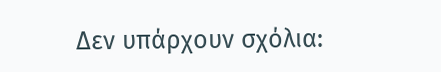Δεν υπάρχουν σχόλια: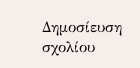Δημοσίευση σχολίου